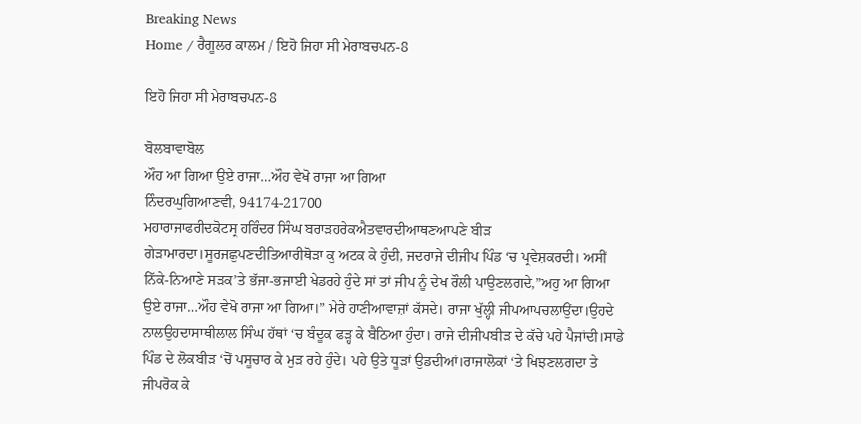Breaking News
Home / ਰੈਗੂਲਰ ਕਾਲਮ / ਇਹੋ ਜਿਹਾ ਸੀ ਮੇਰਾਬਚਪਨ-8

ਇਹੋ ਜਿਹਾ ਸੀ ਮੇਰਾਬਚਪਨ-8

ਬੋਲਬਾਵਾਬੋਲ
ਔਹ ਆ ਗਿਆ ਉਏ ਰਾਜਾ…ਔਹ ਵੇਖੋ ਰਾਜਾ ਆ ਗਿਆ
ਨਿੰਦਰਘੁਗਿਆਣਵੀ, 94174-21700
ਮਹਾਰਾਜਾਫਰੀਦਕੋਟਸ੍ਰ ਹਰਿੰਦਰ ਸਿੰਘ ਬਰਾੜਹਰੇਕਐਤਵਾਰਦੀਆਥਣਆਪਣੇ ਬੀੜ ਗੇੜਾਮਾਰਦਾ।ਸੂਰਜਛੁਪਣਦੀਤਿਆਰੀਥੋੜਾ ਕੁ ਅਟਕ ਕੇ ਹੁੰਦੀ, ਜਦਰਾਜੇ ਦੀਜੀਪ ਪਿੰਡ ‘ਚ ਪ੍ਰਵੇਸ਼ਕਰਦੀ। ਅਸੀਂ ਨਿੱਕੇ-ਨਿਆਣੇ ਸੜਕ’ਤੇ ਭੱਜਾ-ਭਜਾਈ ਖੇਡਰਹੇ ਹੁੰਦੇ ਸਾਂ ਤਾਂ ਜੀਪ ਨੂੰ ਦੇਖ ਰੌਲੀ ਪਾਉਣਲਗਦੇ,”ਅਹੁ ਆ ਗਿਆ ਉਏ ਰਾਜਾ…ਔਹ ਵੇਖੋ ਰਾਜਾ ਆ ਗਿਆ।” ਮੇਰੇ ਹਾਣੀਆਵਾਜ਼ਾਂ ਕੱਸਦੇ। ਰਾਜਾ ਖੁੱਲ੍ਹੀ ਜੀਪਆਪਚਲਾਉਂਦਾ।ਉਹਦੇ ਨਾਲਉਹਦਾਸਾਥੀਲਾਲ ਸਿੰਘ ਹੱਥਾਂ ‘ਚ ਬੰਦੂਕ ਫੜ੍ਹ ਕੇ ਬੈਠਿਆ ਹੁੰਦਾ। ਰਾਜੇ ਦੀਜੀਪਬੀੜ ਦੇ ਕੱਚੇ ਪਹੇ ਪੈਜਾਂਦੀ।ਸਾਡੇ ਪਿੰਡ ਦੇ ਲੋਕਬੀੜ ‘ਚੋਂ ਪਸੂਚਾਰ ਕੇ ਮੁੜ ਰਹੇ ਹੁੰਦੇ। ਪਹੇ ਉਤੇ ਧੂੜਾਂ ਉਡਦੀਆਂ।ਰਾਜਾਲੋਕਾਂ ‘ਤੇ ਖਿਝਣਲਗਦਾ ਤੇ ਜੀਪਰੋਕ ਕੇ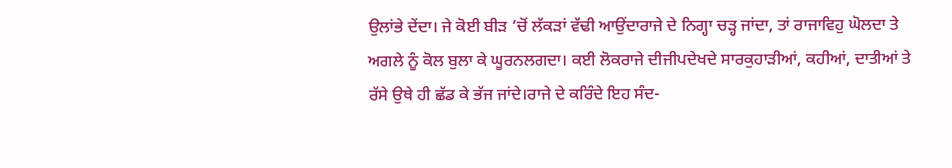ਉਲਾਂਭੇ ਦੇਂਦਾ। ਜੇ ਕੋਈ ਬੀੜ ‘ਚੋਂ ਲੱਕੜਾਂ ਵੱਢੀ ਆਉਂਦਾਰਾਜੇ ਦੇ ਨਿਗ੍ਹਾ ਚੜ੍ਹ ਜਾਂਦਾ, ਤਾਂ ਰਾਜਾਵਿਹੁ ਘੋਲਦਾ ਤੇ ਅਗਲੇ ਨੂੰ ਕੋਲ ਬੁਲਾ ਕੇ ਘੂਰਨਲਗਦਾ। ਕਈ ਲੋਕਰਾਜੇ ਦੀਜੀਪਦੇਖਦੇ ਸਾਰਕੁਹਾੜੀਆਂ, ਕਹੀਆਂ, ਦਾਤੀਆਂ ਤੇ ਰੱਸੇ ਉਥੇ ਹੀ ਛੱਡ ਕੇ ਭੱਜ ਜਾਂਦੇ।ਰਾਜੇ ਦੇ ਕਰਿੰਦੇ ਇਹ ਸੰਦ-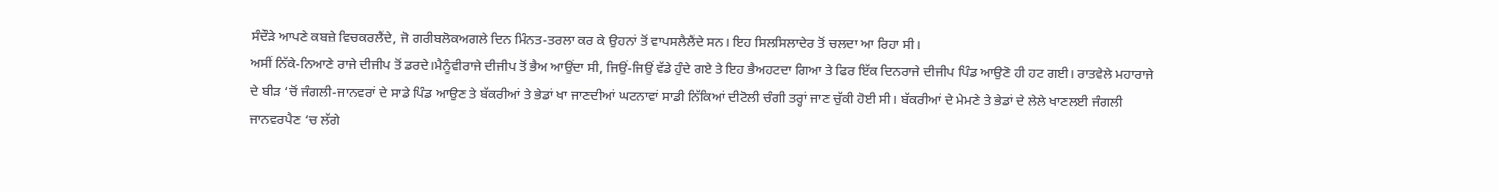ਸੰਦੌੜੇ ਆਪਣੇ ਕਬਜ਼ੇ ਵਿਚਕਰਲੈਂਦੇ, ਜੋ ਗਰੀਬਲੋਕਅਗਲੇ ਦਿਨ ਮਿੰਨਤ-ਤਰਲਾ ਕਰ ਕੇ ਉਹਨਾਂ ਤੋਂ ਵਾਪਸਲੈਲੈਂਦੇ ਸਨ। ਇਹ ਸਿਲਸਿਲਾਦੇਰ ਤੋਂ ਚਲਦਾ ਆ ਰਿਹਾ ਸੀ।
ਅਸੀਂ ਨਿੱਕੇ-ਨਿਆਣੇ ਰਾਜੇ ਦੀਜੀਪ ਤੋਂ ਡਰਦੇ।ਮੈਨੂੰਵੀਰਾਜੇ ਦੀਜੀਪ ਤੋਂ ਭੈਅ ਆਉਂਦਾ ਸੀ, ਜਿਉਂ-ਜਿਉਂ ਵੱਡੇ ਹੁੰਦੇ ਗਏ ਤੇ ਇਹ ਭੈਅਹਟਦਾ ਗਿਆ ਤੇ ਫਿਰ ਇੱਕ ਦਿਨਰਾਜੇ ਦੀਜੀਪ ਪਿੰਡ ਆਉਣੋ ਹੀ ਹਟ ਗਈ। ਰਾਤਵੇਲੇ ਮਹਾਰਾਜੇ ਦੇ ਬੀੜ ‘ਚੋਂ ਜੰਗਲੀ-ਜਾਨਵਰਾਂ ਦੇ ਸਾਡੇ ਪਿੰਡ ਆਉਣ ਤੇ ਬੱਕਰੀਆਂ ਤੇ ਭੇਡਾਂ ਖਾ ਜਾਣਦੀਆਂ ਘਟਨਾਵਾਂ ਸਾਡੀ ਨਿੱਕਿਆਂ ਦੀਟੋਲੀ ਚੰਗੀ ਤਰ੍ਹਾਂ ਜਾਣ ਚੁੱਕੀ ਹੋਈ ਸੀ। ਬੱਕਰੀਆਂ ਦੇ ਮੇਮਣੇ ਤੇ ਭੇਡਾਂ ਦੇ ਲੇਲੇ ਖਾਣਲਈ ਜੰਗਲੀ ਜਾਨਵਰਪੈਣ ‘ਚ ਲੱਗੇ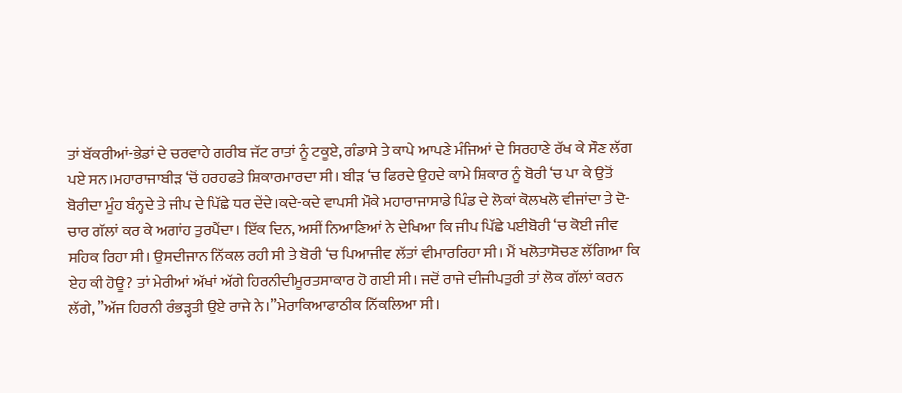ਤਾਂ ਬੱਕਰੀਆਂ-ਭੇਡਾਂ ਦੇ ਚਰਵਾਹੇ ਗਰੀਬ ਜੱਟ ਰਾਤਾਂ ਨੂੰ ਟਕੂਏ, ਗੰਡਾਸੇ ਤੇ ਕਾਪੇ ਆਪਣੇ ਮੰਜਿਆਂ ਦੇ ਸਿਰਹਾਣੇ ਰੱਖ ਕੇ ਸੌਣ ਲੱਗ ਪਏ ਸਨ।ਮਹਾਰਾਜਾਬੀੜ ‘ਚੋਂ ਹਰਹਫਤੇ ਸ਼ਿਕਾਰਮਾਰਦਾ ਸੀ। ਬੀੜ ‘ਚ ਫਿਰਦੇ ਉਹਦੇ ਕਾਮੇ ਸ਼ਿਕਾਰ ਨੂੰ ਬੋਰੀ ‘ਚ ਪਾ ਕੇ ਉਤੋਂ ਬੋਰੀਦਾ ਮੂੰਹ ਬੰਨ੍ਹਦੇ ਤੇ ਜੀਪ ਦੇ ਪਿੱਛੇ ਧਰ ਦੇਂਦੇ।ਕਦੇ-ਕਦੇ ਵਾਪਸੀ ਮੌਕੇ ਮਹਾਰਾਜਾਸਾਡੇ ਪਿੰਡ ਦੇ ਲੋਕਾਂ ਕੋਲਖਲੋ ਵੀਜਾਂਦਾ ਤੇ ਦੋ-ਚਾਰ ਗੱਲਾਂ ਕਰ ਕੇ ਅਗਾਂਹ ਤੁਰਪੈਂਦਾ। ਇੱਕ ਦਿਨ, ਅਸੀਂ ਨਿਆਣਿਆਂ ਨੇ ਦੇਖਿਆ ਕਿ ਜੀਪ ਪਿੱਛੇ ਪਈਬੋਰੀ ‘ਚ ਕੋਈ ਜੀਵ ਸਹਿਕ ਰਿਹਾ ਸੀ। ਉਸਦੀਜਾਨ ਨਿੱਕਲ ਰਹੀ ਸੀ ਤੇ ਬੋਰੀ ‘ਚ ਪਿਆਜੀਵ ਲੱਤਾਂ ਵੀਮਾਰਰਿਹਾ ਸੀ। ਮੈਂ ਖਲੋਤਾਸੋਚਣ ਲੱਗਿਆ ਕਿ ਏਹ ਕੀ ਹੋਊ? ਤਾਂ ਮੇਰੀਆਂ ਅੱਖਾਂ ਅੱਗੇ ਹਿਰਨੀਦੀਮੂਰਤਸਾਕਾਰ ਹੋ ਗਈ ਸੀ। ਜਦੋਂ ਰਾਜੇ ਦੀਜੀਪਤੁਰੀ ਤਾਂ ਲੋਕ ਗੱਲਾਂ ਕਰਨ ਲੱਗੇ, ”ਅੱਜ ਹਿਰਨੀ ਰੰਭੜ੍ਹਤੀ ਉਏ ਰਾਜੇ ਨੇ।”ਮੇਰਾਕਿਆਫਾਠੀਕ ਨਿੱਕਲਿਆ ਸੀ।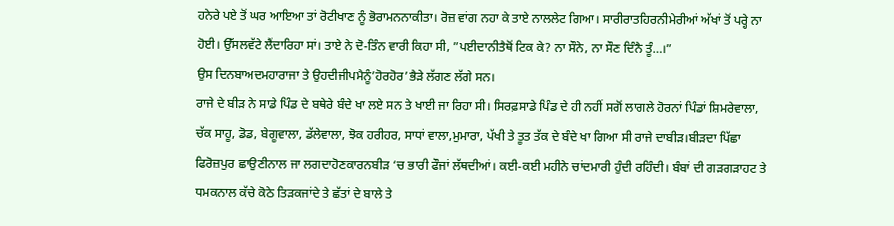ਹਨੇਰੇ ਪਏ ਤੋਂ ਘਰ ਆਇਆ ਤਾਂ ਰੋਟੀਖਾਣ ਨੂੰ ਭੋਰਾਮਨਨਾਕੀਤਾ। ਰੋਜ਼ ਵਾਂਗ ਨਹਾ ਕੇ ਤਾਏ ਨਾਲਲੇਟ ਗਿਆ। ਸਾਰੀਰਾਤਹਿਰਨੀਮੇਰੀਆਂ ਅੱਖਾਂ ਤੋਂ ਪਰ੍ਹੇ ਨਾ ਹੋਈ। ਉੱਸਲਵੱਟੇ ਲੈਂਦਾਰਿਹਾ ਸਾਂ। ਤਾਏ ਨੇ ਦੋ-ਤਿੰਨ ਵਾਰੀ ਕਿਹਾ ਸੀ, ”ਪਈਦਾਨੀਤੈਥੋਂ ਟਿਕ ਕੇ? ਨਾ ਸੌਨੇ, ਨਾ ਸੌਣ ਦਿੰਨੈ ਤੂੰ…।”
ਉਸ ਦਿਨਬਾਅਦਮਹਾਰਾਜਾ ਤੇ ਉਹਦੀਜੀਪਮੈਨੂੰ’ਹੋਰਹੋਰ’ਭੈੜੇ ਲੱਗਣ ਲੱਗੇ ਸਨ।
ਰਾਜੇ ਦੇ ਬੀੜ ਨੇ ਸਾਡੇ ਪਿੰਡ ਦੇ ਬਥੇਰੇ ਬੰਦੇ ਖਾ ਲਏ ਸਨ ਤੇ ਖਾਈ ਜਾ ਰਿਹਾ ਸੀ। ਸਿਰਫ਼ਸਾਡੇ ਪਿੰਡ ਦੇ ਹੀ ਨਹੀਂ ਸਗੋਂ ਲਾਗਲੇ ਹੋਰਨਾਂ ਪਿੰਡਾਂ ਸ਼ਿਮਰੇਵਾਲਾ, ਚੱਕ ਸਾਹੂ, ਡੋਡ, ਬੇਗੂਵਾਲਾ, ਡੱਲੇਵਾਲਾ, ਝੋਕ ਹਰੀਹਰ, ਸਾਧਾਂ ਵਾਲਾ,ਮੁਮਾਰਾ, ਪੱਖੀ ਤੇ ਤੂਤ ਤੱਕ ਦੇ ਬੰਦੇ ਖਾ ਗਿਆ ਸੀ ਰਾਜੇ ਦਾਬੀੜ।ਬੀੜਦਾ ਪਿੱਛਾ ਫਿਰੋਜ਼ਪੁਰ ਛਾਉਣੀਨਾਲ ਜਾ ਲਗਦਾਹੋਣਕਾਰਨਬੀੜ ‘ਚ ਭਾਰੀ ਫੌਜਾਂ ਲੱਥਦੀਆਂ। ਕਈ-ਕਈ ਮਹੀਨੇ ਚਾਂਦਮਾਰੀ ਹੁੰਦੀ ਰਹਿੰਦੀ। ਬੰਬਾਂ ਦੀ ਗੜਗੜਾਹਟ ਤੇ ਧਮਕਨਾਲ ਕੱਚੇ ਕੋਠੇ ਤਿੜਕਜਾਂਦੇ ਤੇ ਛੱਤਾਂ ਦੇ ਬਾਲੇ ਤੇ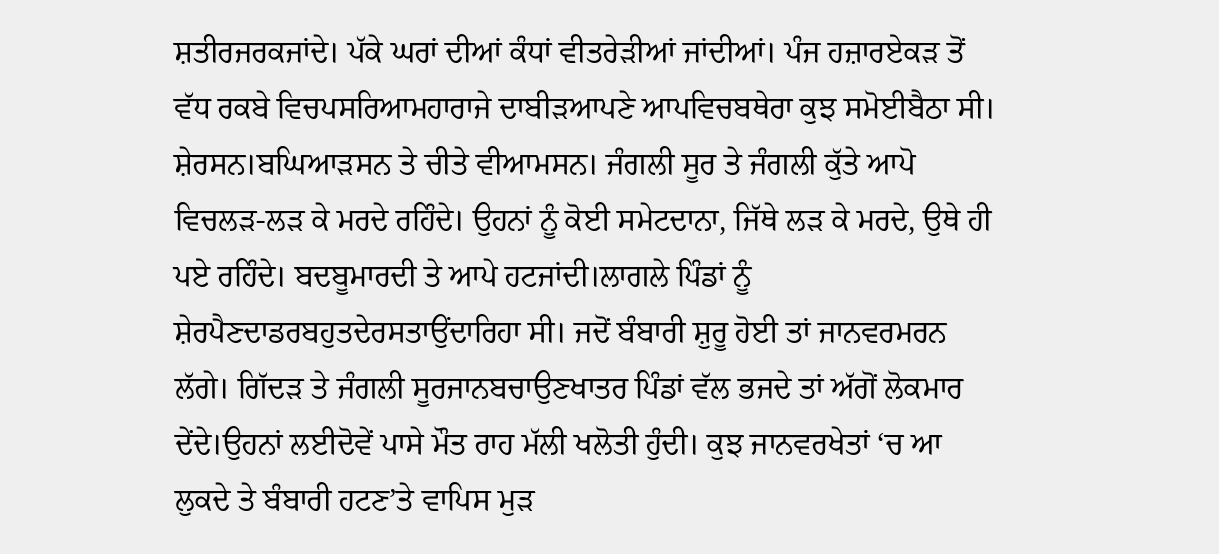ਸ਼ਤੀਰਜਰਕਜਾਂਦੇ। ਪੱਕੇ ਘਰਾਂ ਦੀਆਂ ਕੰਧਾਂ ਵੀਤਰੇੜੀਆਂ ਜਾਂਦੀਆਂ। ਪੰਜ ਹਜ਼ਾਰਏਕੜ ਤੋਂ ਵੱਧ ਰਕਬੇ ਵਿਚਪਸਰਿਆਮਹਾਰਾਜੇ ਦਾਬੀੜਆਪਣੇ ਆਪਵਿਚਬਥੇਰਾ ਕੁਝ ਸਮੋਈਬੈਠਾ ਸੀ। ਸ਼ੇਰਸਨ।ਬਘਿਆੜਸਨ ਤੇ ਚੀਤੇ ਵੀਆਮਸਨ। ਜੰਗਲੀ ਸੂਰ ਤੇ ਜੰਗਲੀ ਕੁੱਤੇ ਆਪੋ ਵਿਚਲੜ-ਲੜ ਕੇ ਮਰਦੇ ਰਹਿੰਦੇ। ਉਹਨਾਂ ਨੂੰ ਕੋਈ ਸਮੇਟਦਾਨਾ, ਜਿੱਥੇ ਲੜ ਕੇ ਮਰਦੇ, ਉਥੇ ਹੀ ਪਏ ਰਹਿੰਦੇ। ਬਦਬੂਮਾਰਦੀ ਤੇ ਆਪੇ ਹਟਜਾਂਦੀ।ਲਾਗਲੇ ਪਿੰਡਾਂ ਨੂੰ ਸ਼ੇਰਪੈਣਦਾਡਰਬਹੁਤਦੇਰਸਤਾਉਂਦਾਰਿਹਾ ਸੀ। ਜਦੋਂ ਬੰਬਾਰੀ ਸ਼ੁਰੂ ਹੋਈ ਤਾਂ ਜਾਨਵਰਮਰਨ ਲੱਗੇ। ਗਿੱਦੜ ਤੇ ਜੰਗਲੀ ਸੂਰਜਾਨਬਚਾਉਣਖਾਤਰ ਪਿੰਡਾਂ ਵੱਲ ਭਜਦੇ ਤਾਂ ਅੱਗੋਂ ਲੋਕਮਾਰ ਦੇਂਦੇ।ਉਹਨਾਂ ਲਈਦੋਵੇਂ ਪਾਸੇ ਮੌਤ ਰਾਹ ਮੱਲੀ ਖਲੋਤੀ ਹੁੰਦੀ। ਕੁਝ ਜਾਨਵਰਖੇਤਾਂ ‘ਚ ਆ ਲੁਕਦੇ ਤੇ ਬੰਬਾਰੀ ਹਟਣ’ਤੇ ਵਾਪਿਸ ਮੁੜ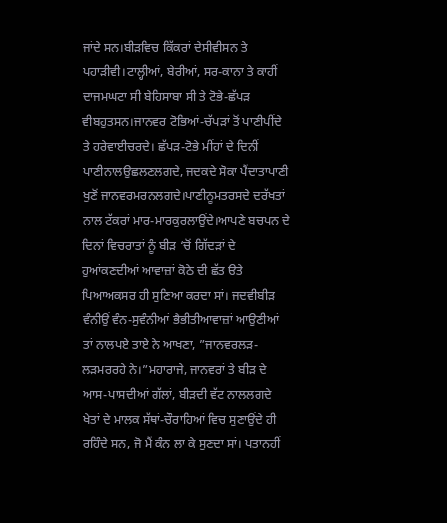ਜਾਂਦੇ ਸਨ।ਬੀੜਵਿਚ ਕਿੱਕਰਾਂ ਦੇਸੀਵੀਸਨ ਤੇ ਪਹਾੜੀਵੀ।ਟਾਲ੍ਹੀਆਂ, ਬੇਰੀਆਂ, ਸਰ-ਕਾਨਾ ਤੇ ਕਾਹੀਂ ਦਾਜਮਘਟਾ ਸੀ ਬੇਹਿਸਾਬਾ ਸੀ ਤੇ ਟੋਭੇ-ਛੱਪੜ ਵੀਬਹੁਤਸਨ।ਜਾਨਵਰ ਟੋਭਿਆਂ-ਚੱਪੜਾਂ ਤੋਂ ਪਾਣੀਪੀਂਦੇ ਤੇ ਹਰੇਵਾਈਚਰਦੇ। ਛੱਪੜ-ਟੋਭੇ ਮੀਂਹਾਂ ਦੇ ਦਿਨੀਂ ਪਾਣੀਨਾਲਉਛਲਣਲਗਦੇ, ਜਦਕਦੇ ਸੋਕਾ ਪੈਂਦਾਤਾਪਾਣੀ ਖੁਣੋਂ ਜਾਨਵਰਮਰਨਲਗਦੇ।ਪਾਣੀਨੂਮਤਰਸਦੇ ਦਰੱਖਤਾਂ ਨਾਲ ਟੱਕਰਾਂ ਮਾਰ-ਮਾਰਕੁਰਲਾਉਂਦੇ।ਆਪਣੇ ਬਚਪਨ ਦੇ ਦਿਨਾਂ ਵਿਚਰਾਤਾਂ ਨੂੰ ਬੀੜ ‘ਚੋਂ ਗਿੱਦੜਾਂ ਦੇ ਹੁਆਂਕਣਦੀਆਂ ਆਵਾਜ਼ਾਂ ਕੋਠੇ ਦੀ ਛੱਤ ੳਤੇ ਪਿਆਅਕਸਰ ਹੀ ਸੁਣਿਆ ਕਰਦਾ ਸਾਂ। ਜਦਵੀਬੀੜ ਵੰਨੀਉਂ ਵੰਨ-ਸੁਵੰਨੀਆਂ ਭੈਭੀਤੀਆਵਾਜ਼ਾਂ ਆਉਣੀਆਂ ਤਾਂ ਨਾਲਪਏ ਤਾਏ ਨੇ ਆਖਣਾ, ”ਜਾਨਵਰਲੜ-ਲੜਮਰਰਹੇ ਨੇ।”ਮਹਾਰਾਜੇ, ਜਾਨਵਰਾਂ ਤੇ ਬੀੜ ਦੇ ਆਸ-ਪਾਸਦੀਆਂ ਗੱਲਾਂ, ਬੀੜਦੀ ਵੱਟ ਨਾਲਲਗਦੇ ਖੇਤਾਂ ਦੇ ਮਾਲਕ ਸੱਥਾਂ-ਚੌਰਾਹਿਆਂ ਵਿਚ ਸੁਣਾਉਂਦੇ ਹੀ ਰਹਿੰਦੇ ਸਨ, ਜੋ ਮੈਂ ਕੰਨ ਲਾ ਕੇ ਸੁਣਦਾ ਸਾਂ। ਪਤਾਨਹੀਂ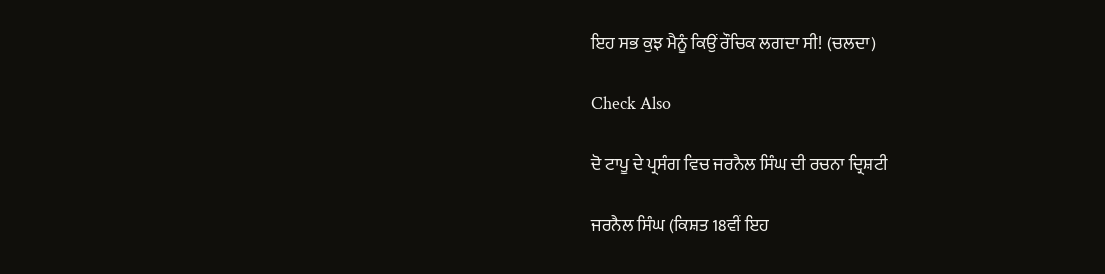ਇਹ ਸਭ ਕੁਝ ਮੈਨੂੰ ਕਿਉਂ ਰੌਚਿਕ ਲਗਦਾ ਸੀ! (ਚਲਦਾ)

Check Also

ਦੋ ਟਾਪੂ ਦੇ ਪ੍ਰਸੰਗ ਵਿਚ ਜਰਨੈਲ ਸਿੰਘ ਦੀ ਰਚਨਾ ਦ੍ਰਿਸ਼ਟੀ

ਜਰਨੈਲ ਸਿੰਘ (ਕਿਸ਼ਤ 18ਵੀਂ ਇਹ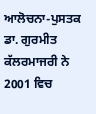ਆਲੋਚਨਾ-ਪੁਸਤਕ ਡਾ. ਗੁਰਮੀਤ ਕੱਲਰਮਾਜਰੀ ਨੇ 2001 ਵਿਚ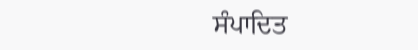ਸੰਪਾਦਿਤ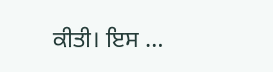ਕੀਤੀ। ਇਸ …